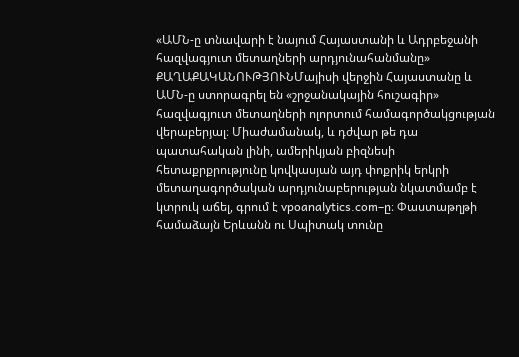«ԱՄՆ-ը տնավարի է նայում Հայաստանի և Ադրբեջանի հազվագյուտ մետաղների արդյունահանմանը»
ՔԱՂԱՔԱԿԱՆՈՒԹՅՈՒՆՄայիսի վերջին Հայաստանը և ԱՄՆ-ը ստորագրել են «շրջանակային հուշագիր» հազվագյուտ մետաղների ոլորտում համագործակցության վերաբերյալ։ Միաժամանակ, և դժվար թե դա պատահական լինի, ամերիկյան բիզնեսի հետաքրքրությունը կովկասյան այդ փոքրիկ երկրի մետաղագործական արդյունաբերության նկատմամբ է կտրուկ աճել, գրում է vpoanalytics.com–ը։ Փաստաթղթի համաձայն Երևանն ու Սպիտակ տունը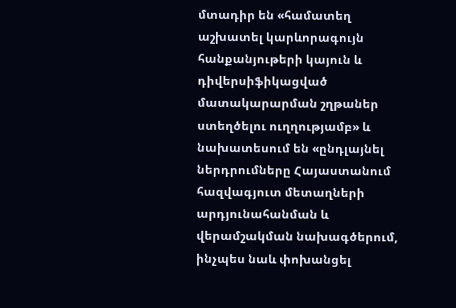մտադիր են «համատեղ աշխատել կարևորագույն հանքանյութերի կայուն և դիվերսիֆիկացված մատակարարման շղթաներ ստեղծելու ուղղությամբ» և նախատեսում են «ընդլայնել ներդրումները Հայաստանում հազվագյուտ մետաղների արդյունահանման և վերամշակման նախագծերում, ինչպես նաև փոխանցել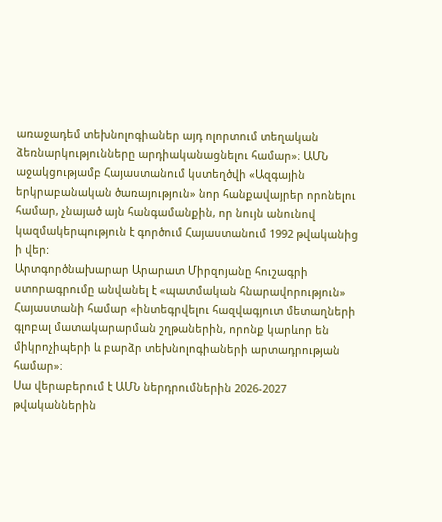առաջադեմ տեխնոլոգիաներ այդ ոլորտում տեղական ձեռնարկությունները արդիականացնելու համար»։ ԱՄՆ աջակցությամբ Հայաստանում կստեղծվի «Ազգային երկրաբանական ծառայություն» նոր հանքավայրեր որոնելու համար, չնայած այն հանգամանքին, որ նույն անունով կազմակերպություն է գործում Հայաստանում 1992 թվականից ի վեր:
Արտգործնախարար Արարատ Միրզոյանը հուշագրի ստորագրումը անվանել է «պատմական հնարավորություն» Հայաստանի համար «ինտեգրվելու հազվագյուտ մետաղների գլոբալ մատակարարման շղթաներին, որոնք կարևոր են միկրոչիպերի և բարձր տեխնոլոգիաների արտադրության համար»։
Սա վերաբերում է ԱՄՆ ներդրումներին 2026-2027 թվականներին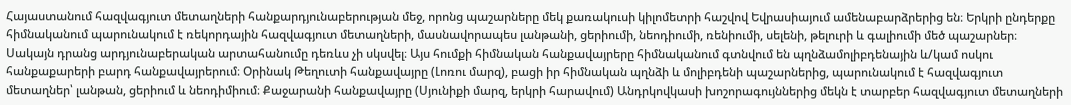Հայաստանում հազվագյուտ մետաղների հանքարդյունաբերության մեջ, որոնց պաշարները մեկ քառակուսի կիլոմետրի հաշվով Եվրասիայում ամենաբարձրերից են։ Երկրի ընդերքը հիմնականում պարունակում է ռեկորդային հազվագյուտ մետաղների, մասնավորապես լանթանի, ցերիումի, նեոդիումի, ռենիումի, սելենի, թելուրի և գալիումի մեծ պաշարներ։ Սակայն դրանց արդյունաբերական արտահանումը դեռևս չի սկսվել։ Այս հումքի հիմնական հանքավայրերը հիմնականում գտնվում են պղնձամոլիբդենային և/կամ ոսկու հանքաքարերի բարդ հանքավայրերում։ Օրինակ Թեղուտի հանքավայրը (Լոռու մարզ), բացի իր հիմնական պղնձի և մոլիբդենի պաշարներից, պարունակում է հազվագյուտ մետաղներ՝ լանթան, ցերիում և նեոդիմիում։ Քաջարանի հանքավայրը (Սյունիքի մարզ, երկրի հարավում) Անդրկովկասի խոշորագույններից մեկն է տարբեր հազվագյուտ մետաղների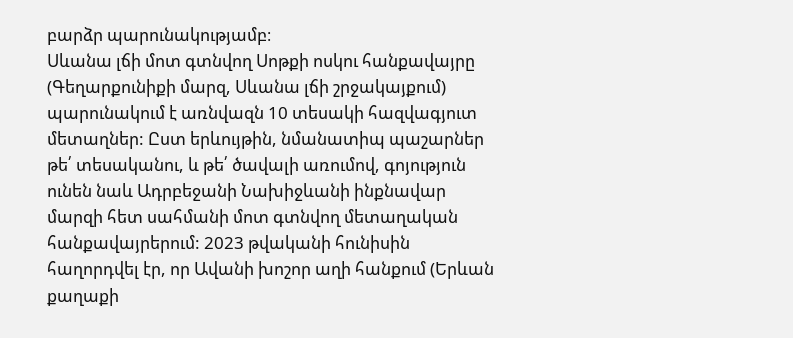բարձր պարունակությամբ։
Սևանա լճի մոտ գտնվող Սոթքի ոսկու հանքավայրը (Գեղարքունիքի մարզ, Սևանա լճի շրջակայքում) պարունակում է առնվազն 10 տեսակի հազվագյուտ մետաղներ: Ըստ երևույթին, նմանատիպ պաշարներ թե՛ տեսականու, և թե՛ ծավալի առումով, գոյություն ունեն նաև Ադրբեջանի Նախիջևանի ինքնավար մարզի հետ սահմանի մոտ գտնվող մետաղական հանքավայրերում: 2023 թվականի հունիսին հաղորդվել էր, որ Ավանի խոշոր աղի հանքում (Երևան քաղաքի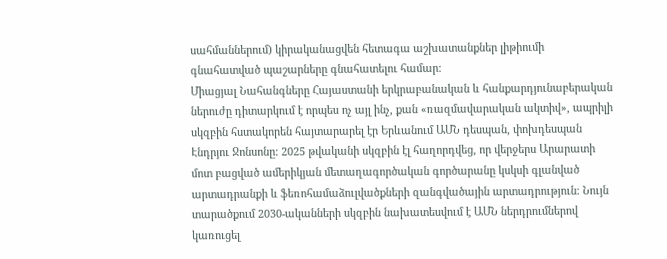սահմաններում) կիրականացվեն հետագա աշխատանքներ լիթիումի գնահատված պաշարները գնահատելու համար:
Միացյալ Նահանգները Հայաստանի երկրաբանական և հանքարդյունաբերական ներուժը դիտարկում է որպես ոչ այլ ինչ, քան «ռազմավարական ակտիվ», ապրիլի սկզբին հստակորեն հայտարարել էր Երևանում ԱՄՆ դեսպան, փոխդեսպան Էնդրյու Ջոնսոնը: 2025 թվականի սկզբին էլ հաղորդվեց, որ վերջերս Արարատի մոտ բացված ամերիկյան մետաղագործական գործարանը կսկսի գլանված արտադրանքի և ֆեռոհամաձուլվածքների զանգվածային արտադրություն։ Նույն տարածքում 2030-ականների սկզբին նախատեսվում է ԱՄՆ ներդրումներով կառուցել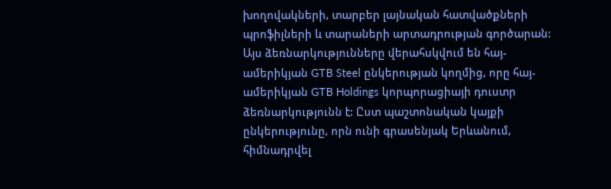խողովակների, տարբեր լայնական հատվածքների պրոֆիլների և տարաների արտադրության գործարան: Այս ձեռնարկությունները վերահսկվում են հայ-ամերիկյան GTB Steel ընկերության կողմից, որը հայ-ամերիկյան GTB Holdings կորպորացիայի դուստր ձեռնարկությունն է: Ըստ պաշտոնական կայքի ընկերությունը, որն ունի գրասենյակ Երևանում, հիմնադրվել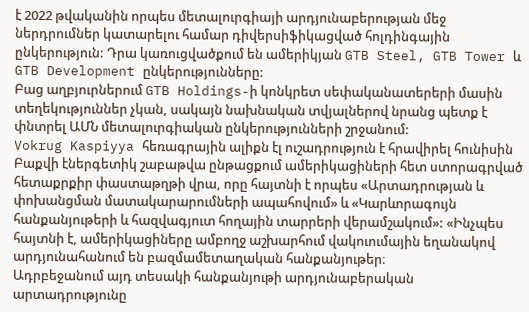է 2022 թվականին որպես մետալուրգիայի արդյունաբերության մեջ ներդրումներ կատարելու համար դիվերսիֆիկացված հոլդինգային ընկերություն: Դրա կառուցվածքում են ամերիկյան GTB Steel, GTB Tower և GTB Development ընկերությունները:
Բաց աղբյուրներում GTB Holdings-ի կոնկրետ սեփականատերերի մասին տեղեկություններ չկան, սակայն նախնական տվյալներով նրանց պետք է փնտրել ԱՄՆ մետալուրգիական ընկերությունների շրջանում:
Vokrug Kaspiyya հեռագրային ալիքն էլ ուշադրություն է հրավիրել հունիսին Բաքվի էներգետիկ շաբաթվա ընթացքում ամերիկացիների հետ ստորագրված հետաքրքիր փաստաթղթի վրա, որը հայտնի է որպես «Արտադրության և փոխանցման մատակարարումների ապահովում» և «Կարևորագույն հանքանյութերի և հազվագյուտ հողային տարրերի վերամշակում»: «Ինչպես հայտնի է, ամերիկացիները ամբողջ աշխարհում վակուումային եղանակով արդյունահանում են բազմամետաղական հանքանյութեր։
Ադրբեջանում այդ տեսակի հանքանյութի արդյունաբերական արտադրությունը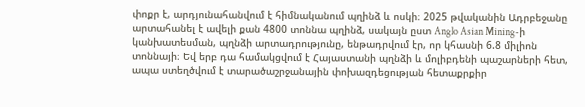փոքր է, արդյունահանվում է հիմնականում պղինձ և ոսկի։ 2025 թվականին Ադրբեջանը արտահանել է ավելի քան 4800 տոննա պղինձ, սակայն ըստ Anglo Asian Mining-ի կանխատեսման, պղնձի արտադրությունը, ենթադրվում էր, որ կհասնի 6.8 միլիոն տոննայի։ Եվ երբ դա համակցվում է Հայաստանի պղնձի և մոլիբդենի պաշարների հետ, ապա ստեղծվում է տարածաշրջանային փոխազդեցության հետաքրքիր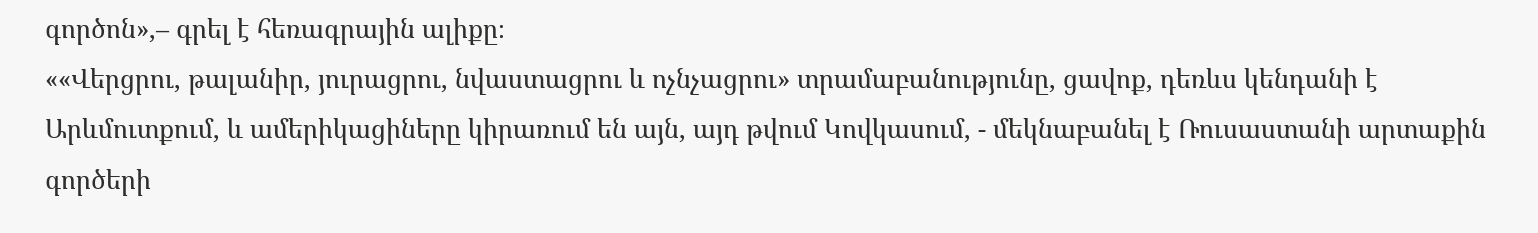գործոն»,– գրել է հեռագրային ալիքը։
««Վերցրու, թալանիր, յուրացրու, նվաստացրու և ոչնչացրու» տրամաբանությունը, ցավոք, դեռևս կենդանի է Արևմուտքում, և ամերիկացիները կիրառում են այն, այդ թվում Կովկասում, - մեկնաբանել է Ռուսաստանի արտաքին գործերի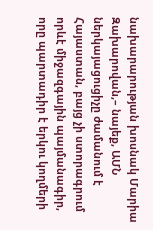նախարարության խոսնակ Մարիա Զախարովան,– նայեք, ԱՄՆ ներկայացուցիչը ժամանում է Հայաստան, բայց չի ստորագրում որևէ միջազգային պայմանագիր, որը պարտադիր է երկու կողմերի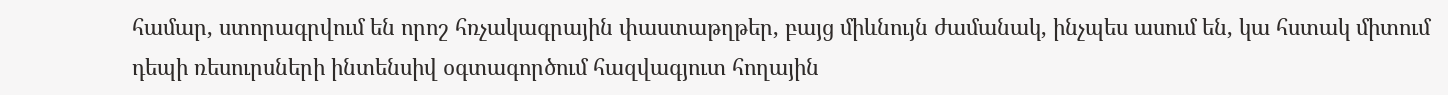համար, ստորագրվում են որոշ հռչակագրային փաստաթղթեր, բայց միևնույն ժամանակ, ինչպես ասում են, կա հստակ միտում դեպի ռեսուրսների ինտենսիվ օգտագործում հազվագյուտ հողային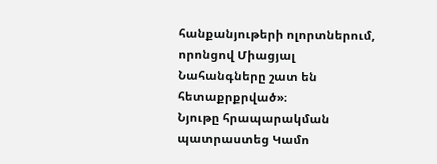հանքանյութերի ոլորտներում, որոնցով Միացյալ Նահանգները շատ են հետաքրքրված»։
Նյութը հրապարակման պատրաստեց Կամո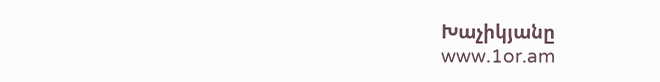Խաչիկյանը
www.1or.am